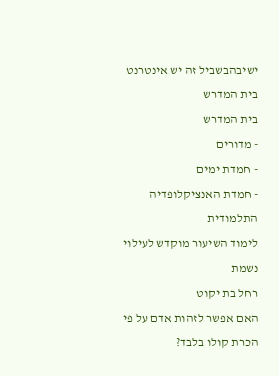ישיבהבשביל זה יש אינטרנט בית המדרש
בית המדרש
- מדורים
- חמדת ימים
- חמדת האנציקלופדיה התלמודית
לימוד השיעור מוקדש לעילוי נשמת
רחל בת יקוט
האם אפשר לזהות אדם על פי הכרת קולו בלבד?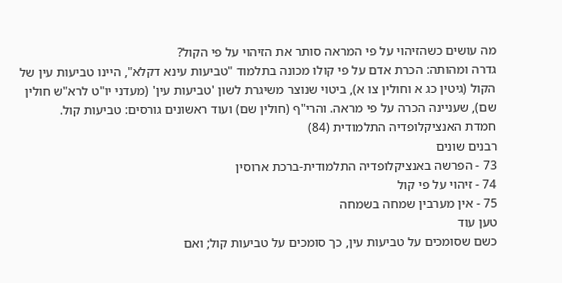מה עושים כשהזיהוי על פי המראה סותר את הזיהוי על פי הקול?
גדרה ומהותה: הכרת אדם על פי קולו מכונה בתלמוד "טביעות עינא דקלא", היינו טביעות עין של הקול (גיטין כג א וחולין צו א), ביטוי שנוצר משיגרת לשון 'טביעות עין' (מעדני יו"ט לרא"ש חולין שם), שעניינה הכרה על פי מראה. והרי"ף (חולין שם) ועוד ראשונים גורסים: טביעות קול.
חמדת האנציקלופדיה התלמודית (84)
רבנים שונים
73 - הפרשה באנציקלופדיה התלמודית-ברכת ארוסין
74 - זיהוי על פי קול
75 - אין מערבין שמחה בשמחה
טען עוד
כשם שסומכים על טביעות עין, כך סומכים על טביעות קול; ואם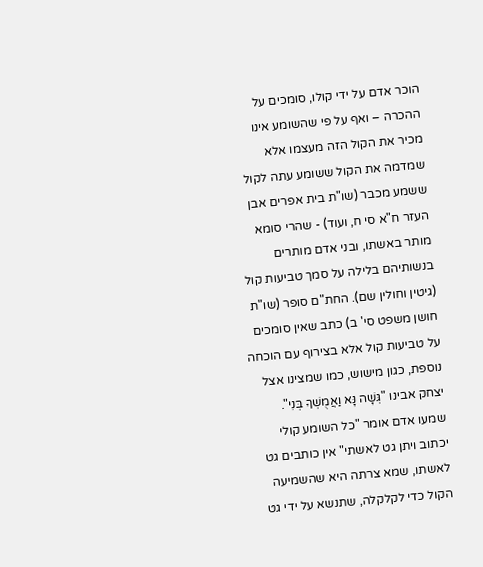הוכר אדם על ידי קולו, סומכים על ההכרה – ואף על פי שהשומע אינו מכיר את הקול הזה מעצמו אלא שמדמה את הקול ששומע עתה לקול ששמע מכבר (שו"ת בית אפרים אבן העזר ח"א סי ח, ועוד) - שהרי סומא מותר באשתו, ובני אדם מותרים בנשותיהם בלילה על סמך טביעות קול (גיטין וחולין שם). החת"ם סופר (שו"ת חושן משפט סי' ב) כתב שאין סומכים על טביעות קול אלא בצירוף עם הוכחה נוספת, כגון מישוש, כמו שמצינו אצל יצחק אבינו "גְּשָׁה נָּא וַאֲמֻשְׁךָ בְּנִי".
שמעו אדם אומר "כל השומע קולי יכתוב ויתן גט לאשתי" אין כותבים גט לאשתו, שמא צרתה היא שהשמיעה הקול כדי לקלקלה, שתנשא על ידי גט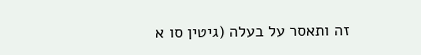זה ותאסר על בעלה (גיטין סו א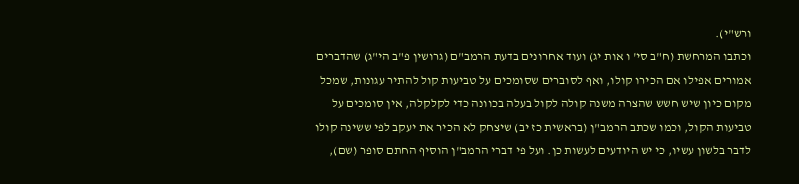ורש"י).
וכתבו המרחשת (ח"ב סי' ו אות יג) ועוד אחרונים בדעת הרמב"ם (גרושין פ"ב הי"ג) שהדברים אמורים אפילו אם הכירו קולו, ואף לסוברים שסומכים על טביעות קול להתיר עגונות, שמכל מקום כיון שיש חשש שהצרה משנה קולה לקול בעלה בכוונה כדי לקלקלה, אין סומכים על טביעות הקול, וכמו שכתב הרמב"ן (בראשית כז יב) שיצחק לא הכיר את יעקב לפי ששינה קולו לדבר בלשון עשיו, כי יש היודעים לעשות כן. ועל פי דברי הרמב"ן הוסיף החתם סופר (שם),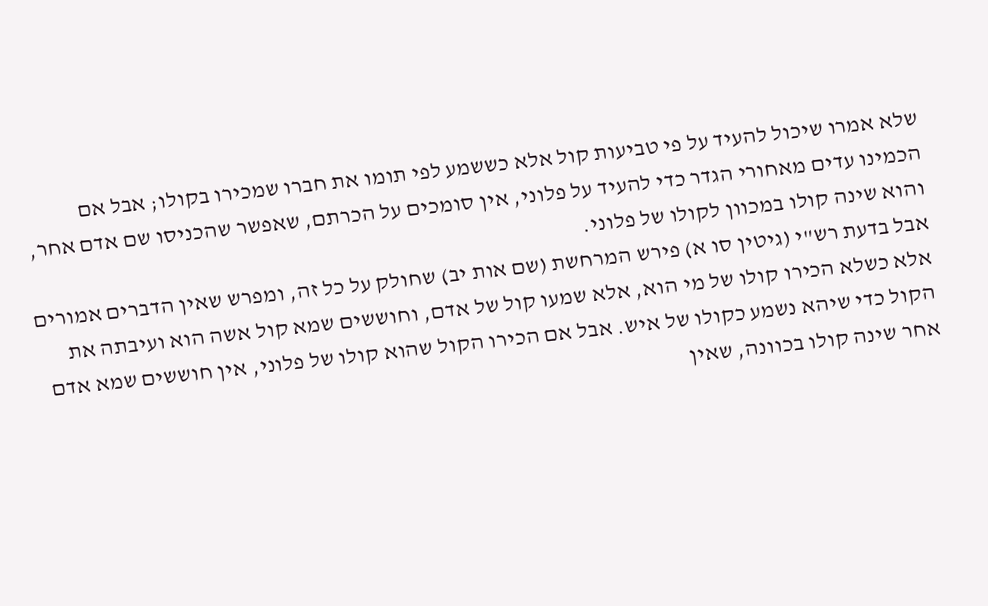שלא אמרו שיכול להעיד על פי טביעות קול אלא כששמע לפי תומו את חברו שמכירו בקולו; אבל אם הכמינו עדים מאחורי הגדר כדי להעיד על פלוני, אין סומכים על הכרתם, שאפשר שהכניסו שם אדם אחר, והוא שינה קולו במכוון לקולו של פלוני.
אבל בדעת רש"י (גיטין סו א) פירש המרחשת (שם אות יב) שחולק על כל זה, ומפרש שאין הדברים אמורים אלא כשלא הכירו קולו של מי הוא, אלא שמעו קול של אדם, וחוששים שמא קול אשה הוא ועיבתה את הקול כדי שיהא נשמע כקולו של איש. אבל אם הכירו הקול שהוא קולו של פלוני, אין חוששים שמא אדם אחר שינה קולו בכוונה, שאין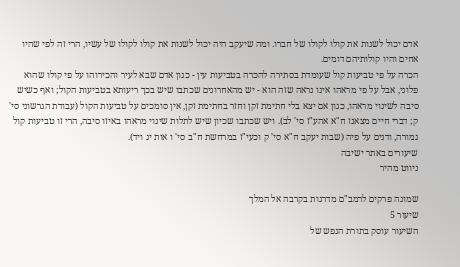אדם יכול לשנות את קולו לקולו של חברו. ומה שיעקב היה יכול לשנות את קולו לקולו של עשיו, הרי זה לפי שהיו אחים והיו קולותיהם דומים.
הכרה על פי טביעות קול שעומדת בסתירה להכרה בטביעות עין - כגון אדם שבא לעיר והכירוהו על פי קולו שהוא פלוני, אבל על פי מראהו אינו נראה שזה הוא - יש מהאחרונים שכתבו שיש בכך ריעותא בטביעות הקול; ואף כשיש סיבה לשינוי מראהו, כגון אם יצא בלי חתימת זקן וחזר בחתימת זקן, אין סומכים על טביעות הקול (עבודת הגרשוני סי' ק; דברי חיים מצאנז ח"א אהע"ז סי' לב). ויש שכתבו שכיון שיש לתלות שינוי מראהו באיזו סיבה, הרי זו טביעות קול גמורה, ודנים על פיה (שבות יעקב ח"א סי' ק וכעי"ז במרחשת ח"ב סי' ו אות יג ויד).
שיעורים באתר ישיבה
ניווט מהיר

שמונה פרקים לרמב"ם מדרגות בקרבה אל המלך
שיעור 5
השיעור עוסק בתורת הנפש של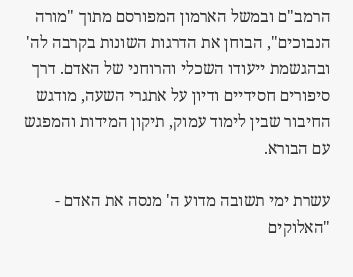הרמב"ם ובמשל הארמון המפורסם מתוך "מורה הנבוכים", הבוחן את הדרגות השונות בקרבה לה' ובהגשמת ייעודו השכלי והרוחני של האדם. דרך סיפורים חסידיים ודיון על אתגרי השעה, מודגש החיבור שבין לימוד עמוק, תיקון המידות והמפגש עם הבורא.

עשרת ימי תשובה מדוע ה' מנסה את האדם - "האלוקים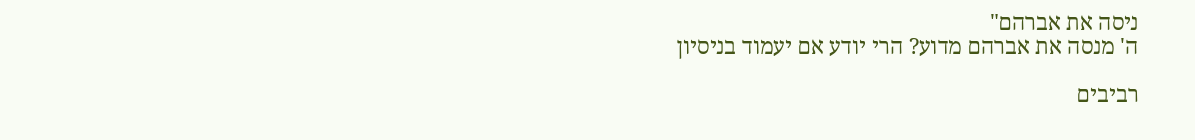ניסה את אברהם"
ה' מנסה את אברהם מדוע? הרי יודע אם יעמוד בניסיון

רביבים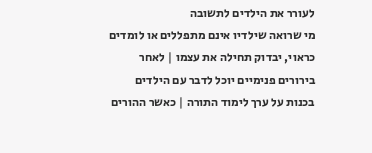לעורר את הילדים לתשובה
מי שרואה שילדיו אינם מתפללים או לומדים כראוי, יבדוק תחילה את עצמו | לאחר בירורים פנימיים יוכל לדבר עם הילדים בכנות על ערך לימוד התורה | כאשר ההורים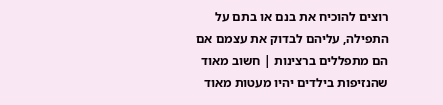רוצים להוכיח את בנם או בתם על התפילה, עליהם לבדוק את עצמם אם הם מתפללים ברצינות | חשוב מאוד שהנזיפות בילדים יהיו מעטות מאוד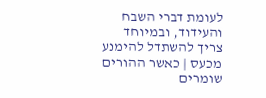לעומת דברי השבח והעידוד, ובמיוחד צריך להשתדל להימנע מכעס | כאשר ההורים שומרים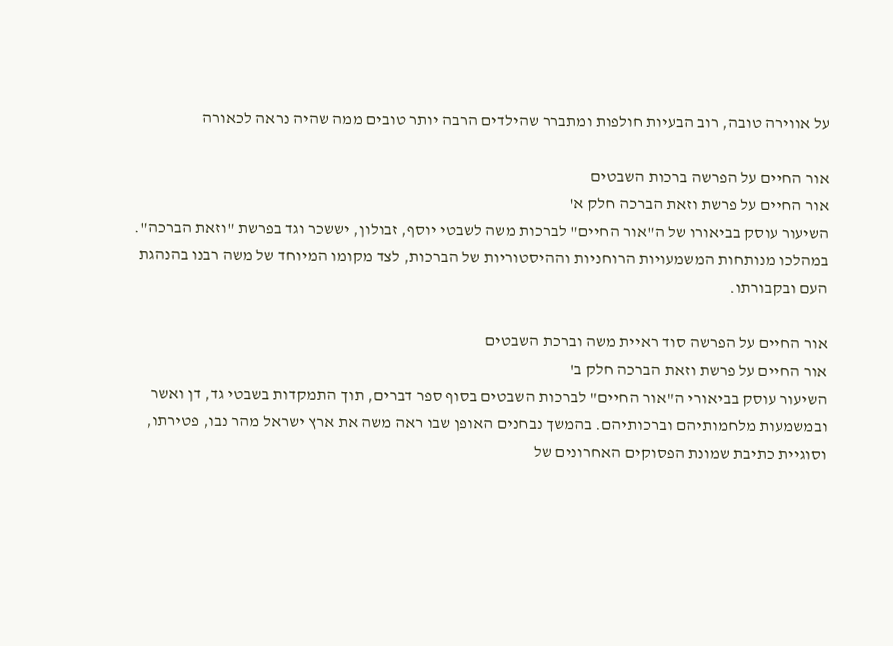על אווירה טובה, רוב הבעיות חולפות ומתברר שהילדים הרבה יותר טובים ממה שהיה נראה לכאורה

אור החיים על הפרשה ברכות השבטים
אור החיים על פרשת וזאת הברכה חלק א'
השיעור עוסק בביאורו של ה"אור החיים" לברכות משה לשבטי יוסף, זבולון, יששכר וגד בפרשת "וזאת הברכה". במהלכו מנותחות המשמעויות הרוחניות וההיסטוריות של הברכות, לצד מקומו המיוחד של משה רבנו בהנהגת העם ובקבורתו.

אור החיים על הפרשה סוד ראיית משה וברכת השבטים
אור החיים על פרשת וזאת הברכה חלק ב'
השיעור עוסק בביאורי ה"אור החיים" לברכות השבטים בסוף ספר דברים, תוך התמקדות בשבטי גד, דן ואשר ובמשמעות מלחמותיהם וברכותיהם. בהמשך נבחנים האופן שבו ראה משה את ארץ ישראל מהר נבו, פטירתו, וסוגיית כתיבת שמונת הפסוקים האחרונים של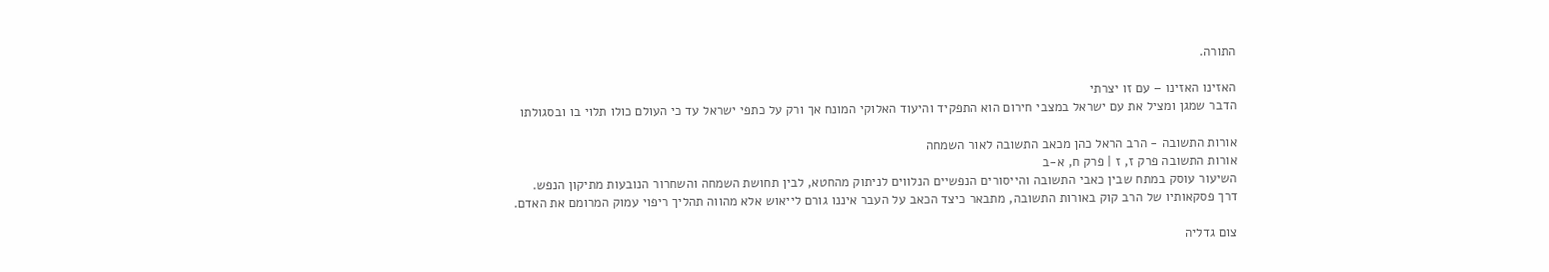התורה.

האזינו האזינו – עם זו יצרתי
הדבר שמגן ומציל את עם ישראל במצבי חירום הוא התפקיד והיעוד האלוקי המונח אך ורק על כתפי ישראל עד כי העולם כולו תלוי בו ובסגולתו

אורות התשובה - הרב הראל כהן מכאב התשובה לאור השמחה
אורות התשובה פרק ז, ז | פרק ח, א-ב
השיעור עוסק במתח שבין כאבי התשובה והייסורים הנפשיים הנלווים לניתוק מהחטא, לבין תחושת השמחה והשחרור הנובעות מתיקון הנפש. דרך פסקאותיו של הרב קוק באורות התשובה, מתבאר כיצד הכאב על העבר איננו גורם לייאוש אלא מהווה תהליך ריפוי עמוק המרומם את האדם.

צום גדליה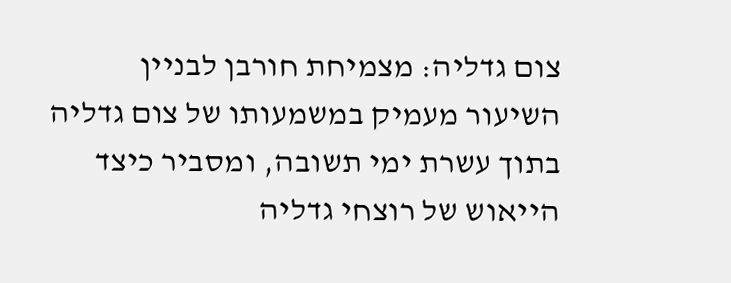צום גדליה: מצמיחת חורבן לבניין
השיעור מעמיק במשמעותו של צום גדליה בתוך עשרת ימי תשובה, ומסביר כיצד הייאוש של רוצחי גדליה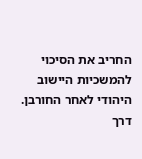החריב את הסיכוי להמשכיות היישוב היהודי לאחר החורבן. דרך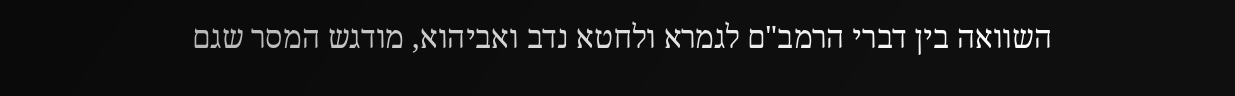השוואה בין דברי הרמב"ם לגמרא ולחטא נדב ואביהוא, מודגש המסר שגם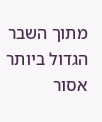מתוך השבר הגדול ביותר אסור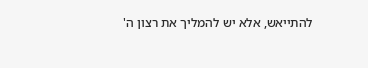להתייאש, אלא יש להמליך את רצון ה'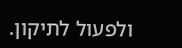ולפעול לתיקון.